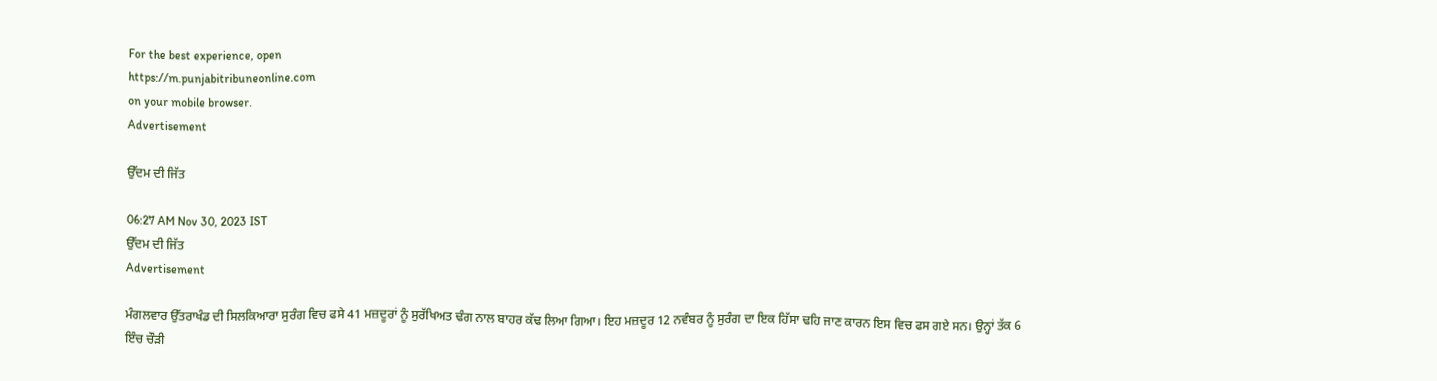For the best experience, open
https://m.punjabitribuneonline.com
on your mobile browser.
Advertisement

ਉੱਦਮ ਦੀ ਜਿੱਤ

06:27 AM Nov 30, 2023 IST
ਉੱਦਮ ਦੀ ਜਿੱਤ
Advertisement

ਮੰਗਲਵਾਰ ਉੱਤਰਾਖੰਡ ਦੀ ਸਿਲਕਿਆਰਾ ਸੁਰੰਗ ਵਿਚ ਫਸੇ 41 ਮਜ਼ਦੂਰਾਂ ਨੂੰ ਸੁਰੱਖਿਅਤ ਢੰਗ ਨਾਲ ਬਾਹਰ ਕੱਢ ਲਿਆ ਗਿਆ। ਇਹ ਮਜ਼ਦੂਰ 12 ਨਵੰਬਰ ਨੂੰ ਸੁਰੰਗ ਦਾ ਇਕ ਹਿੱਸਾ ਢਹਿ ਜਾਣ ਕਾਰਨ ਇਸ ਵਿਚ ਫਸ ਗਏ ਸਨ। ਉਨ੍ਹਾਂ ਤੱਕ 6 ਇੰਚ ਚੌੜੀ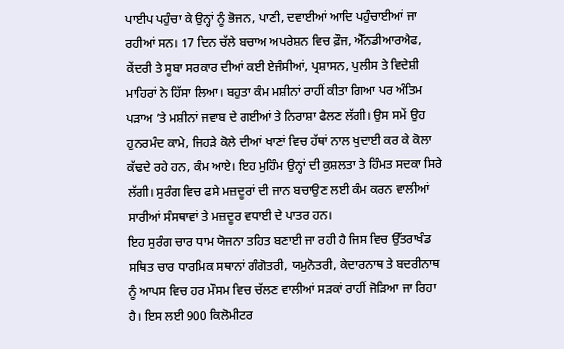ਪਾਈਪ ਪਹੁੰਚਾ ਕੇ ਉਨ੍ਹਾਂ ਨੂੰ ਭੋਜਨ, ਪਾਣੀ, ਦਵਾਈਆਂ ਆਦਿ ਪਹੁੰਚਾਈਆਂ ਜਾ ਰਹੀਆਂ ਸਨ। 17 ਦਿਨ ਚੱਲੇ ਬਚਾਅ ਅਪਰੇਸ਼ਨ ਵਿਚ ਫ਼ੌਜ, ਐੱਨਡੀਆਰਐਫ, ਕੇਂਦਰੀ ਤੇ ਸੂਬਾ ਸਰਕਾਰ ਦੀਆਂ ਕਈ ਏਜੰਸੀਆਂ, ਪ੍ਰਸ਼ਾਸਨ, ਪੁਲੀਸ ਤੇ ਵਿਦੇਸ਼ੀ ਮਾਹਿਰਾਂ ਨੇ ਹਿੱਸਾ ਲਿਆ। ਬਹੁਤਾ ਕੰਮ ਮਸ਼ੀਨਾਂ ਰਾਹੀਂ ਕੀਤਾ ਗਿਆ ਪਰ ਅੰਤਿਮ ਪੜਾਅ ’ਤੇ ਮਸ਼ੀਨਾਂ ਜਵਾਬ ਦੇ ਗਈਆਂ ਤੇ ਨਿਰਾਸ਼ਾ ਫੈਲਣ ਲੱਗੀ। ਉਸ ਸਮੇਂ ਉਹ ਹੁਨਰਮੰਦ ਕਾਮੇ, ਜਿਹੜੇ ਕੋਲੇ ਦੀਆਂ ਖਾਣਾਂ ਵਿਚ ਹੱਥਾਂ ਨਾਲ ਖੁਦਾਈ ਕਰ ਕੇ ਕੋਲਾ ਕੱਢਦੇ ਰਹੇ ਹਨ, ਕੰਮ ਆਏ। ਇਹ ਮੁਹਿੰਮ ਉਨ੍ਹਾਂ ਦੀ ਕੁਸ਼ਲਤਾ ਤੇ ਹਿੰਮਤ ਸਦਕਾ ਸਿਰੇ ਲੱਗੀ। ਸੁਰੰਗ ਵਿਚ ਫਸੇ ਮਜ਼ਦੂਰਾਂ ਦੀ ਜਾਨ ਬਚਾਉਣ ਲਈ ਕੰਮ ਕਰਨ ਵਾਲੀਆਂ ਸਾਰੀਆਂ ਸੰਸਥਾਵਾਂ ਤੇ ਮਜ਼ਦੂਰ ਵਧਾਈ ਦੇ ਪਾਤਰ ਹਨ।
ਇਹ ਸੁਰੰਗ ਚਾਰ ਧਾਮ ਯੋਜਨਾ ਤਹਿਤ ਬਣਾਈ ਜਾ ਰਹੀ ਹੈ ਜਿਸ ਵਿਚ ਉੱਤਰਾਖੰਡ ਸਥਿਤ ਚਾਰ ਧਾਰਮਿਕ ਸਥਾਨਾਂ ਗੰਗੋਤਰੀ, ਯਮੁਨੋਤਰੀ, ਕੇਦਾਰਨਾਥ ਤੇ ਬਦਰੀਨਾਥ ਨੂੰ ਆਪਸ ਵਿਚ ਹਰ ਮੌਸਮ ਵਿਚ ਚੱਲਣ ਵਾਲੀਆਂ ਸੜਕਾਂ ਰਾਹੀਂ ਜੋੜਿਆ ਜਾ ਰਿਹਾ ਹੈ। ਇਸ ਲਈ 900 ਕਿਲੋਮੀਟਰ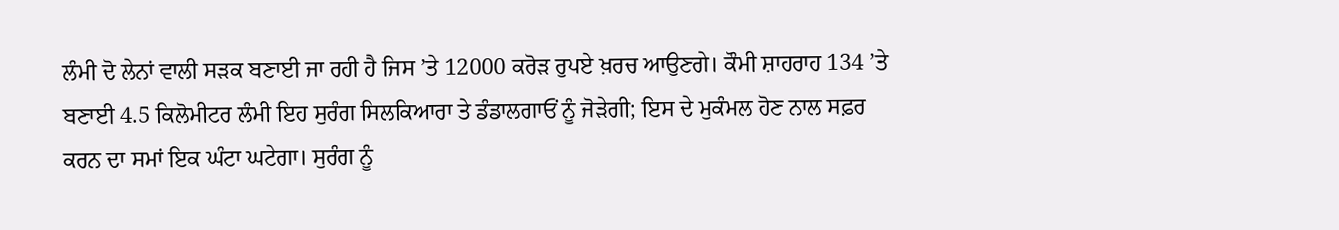ਲੰਮੀ ਦੋ ਲੇਨਾਂ ਵਾਲੀ ਸੜਕ ਬਣਾਈ ਜਾ ਰਹੀ ਹੈ ਜਿਸ ’ਤੇ 12000 ਕਰੋੜ ਰੁਪਏ ਖ਼ਰਚ ਆਉਣਗੇ। ਕੌਮੀ ਸ਼ਾਹਰਾਹ 134 ’ਤੇ ਬਣਾਈ 4.5 ਕਿਲੋਮੀਟਰ ਲੰਮੀ ਇਹ ਸੁਰੰਗ ਸਿਲਕਿਆਰਾ ਤੇ ਡੰਡਾਲਗਾਓਂ ਨੂੰ ਜੋੜੇਗੀ; ਇਸ ਦੇ ਮੁਕੰਮਲ ਹੋਣ ਨਾਲ ਸਫ਼ਰ ਕਰਨ ਦਾ ਸਮਾਂ ਇਕ ਘੰਟਾ ਘਟੇਗਾ। ਸੁਰੰਗ ਨੂੰ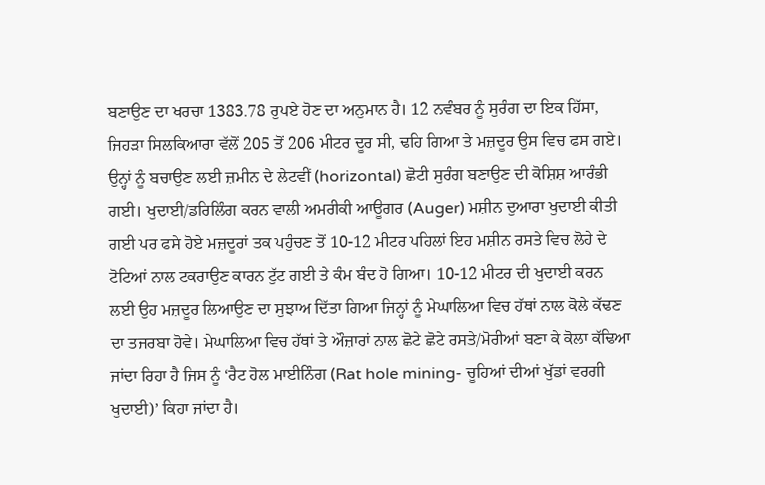ਬਣਾਉਣ ਦਾ ਖਰਚਾ 1383.78 ਰੁਪਏ ਹੋਣ ਦਾ ਅਨੁਮਾਨ ਹੈ। 12 ਨਵੰਬਰ ਨੂੰ ਸੁਰੰਗ ਦਾ ਇਕ ਹਿੱਸਾ, ਜਿਹੜਾ ਸਿਲਕਿਆਰਾ ਵੱਲੋਂ 205 ਤੋਂ 206 ਮੀਟਰ ਦੂਰ ਸੀ, ਢਹਿ ਗਿਆ ਤੇ ਮਜ਼ਦੂਰ ਉਸ ਵਿਚ ਫਸ ਗਏ। ਉਨ੍ਹਾਂ ਨੂੰ ਬਚਾਉਣ ਲਈ ਜ਼ਮੀਨ ਦੇ ਲੇਟਵੀਂ (horizontal) ਛੋਟੀ ਸੁਰੰਗ ਬਣਾਉਣ ਦੀ ਕੋਸ਼ਿਸ਼ ਆਰੰਭੀ ਗਈ। ਖੁਦਾਈ/ਡਰਿਲਿੰਗ ਕਰਨ ਵਾਲੀ ਅਮਰੀਕੀ ਆਊਗਰ (Auger) ਮਸ਼ੀਨ ਦੁਆਰਾ ਖੁਦਾਈ ਕੀਤੀ ਗਈ ਪਰ ਫਸੇ ਹੋਏ ਮਜ਼ਦੂਰਾਂ ਤਕ ਪਹੁੰਚਣ ਤੋਂ 10-12 ਮੀਟਰ ਪਹਿਲਾਂ ਇਹ ਮਸ਼ੀਨ ਰਸਤੇ ਵਿਚ ਲੋਹੇ ਦੇ ਟੋਟਿਆਂ ਨਾਲ ਟਕਰਾਉਣ ਕਾਰਨ ਟੁੱਟ ਗਈ ਤੇ ਕੰਮ ਬੰਦ ਹੋ ਗਿਆ। 10-12 ਮੀਟਰ ਦੀ ਖੁਦਾਈ ਕਰਨ ਲਈ ਉਹ ਮਜ਼ਦੂਰ ਲਿਆਉਣ ਦਾ ਸੁਝਾਅ ਦਿੱਤਾ ਗਿਆ ਜਿਨ੍ਹਾਂ ਨੂੰ ਮੇਘਾਲਿਆ ਵਿਚ ਹੱਥਾਂ ਨਾਲ ਕੋਲੇ ਕੱਢਣ ਦਾ ਤਜਰਬਾ ਹੋਵੇ। ਮੇਘਾਲਿਆ ਵਿਚ ਹੱਥਾਂ ਤੇ ਔਜ਼ਾਰਾਂ ਨਾਲ ਛੋਟੇ ਛੋਟੇ ਰਸਤੇ/ਮੋਰੀਆਂ ਬਣਾ ਕੇ ਕੋਲਾ ਕੱਢਿਆ ਜਾਂਦਾ ਰਿਹਾ ਹੈ ਜਿਸ ਨੂੰ ‘ਰੈਟ ਹੋਲ ਮਾਈਨਿੰਗ (Rat hole mining- ਚੂਹਿਆਂ ਦੀਆਂ ਖੁੱਡਾਂ ਵਰਗੀ ਖੁਦਾਈ)’ ਕਿਹਾ ਜਾਂਦਾ ਹੈ।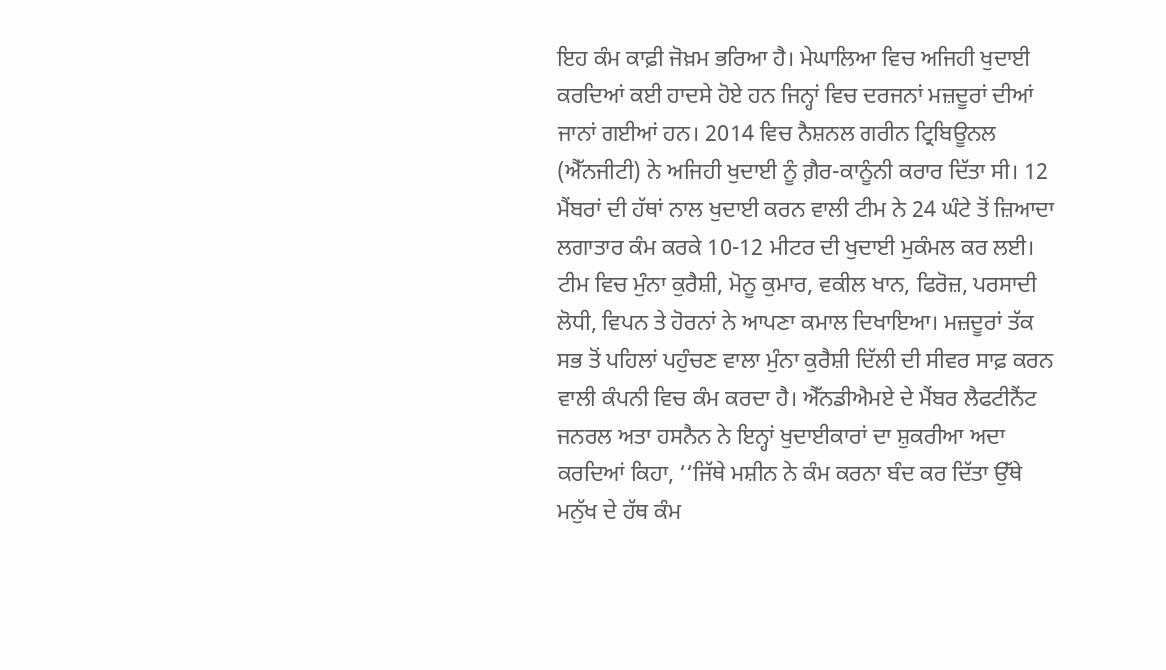ਇਹ ਕੰਮ ਕਾਫ਼ੀ ਜੋਖ਼ਮ ਭਰਿਆ ਹੈ। ਮੇਘਾਲਿਆ ਵਿਚ ਅਜਿਹੀ ਖੁਦਾਈ ਕਰਦਿਆਂ ਕਈ ਹਾਦਸੇ ਹੋਏ ਹਨ ਜਿਨ੍ਹਾਂ ਵਿਚ ਦਰਜਨਾਂ ਮਜ਼ਦੂਰਾਂ ਦੀਆਂ ਜਾਨਾਂ ਗਈਆਂ ਹਨ। 2014 ਵਿਚ ਨੈਸ਼ਨਲ ਗਰੀਨ ਟ੍ਰਿਬਿਊਨਲ (ਐੱਨਜੀਟੀ) ਨੇ ਅਜਿਹੀ ਖੁਦਾਈ ਨੂੰ ਗ਼ੈਰ-ਕਾਨੂੰਨੀ ਕਰਾਰ ਦਿੱਤਾ ਸੀ। 12 ਮੈਂਬਰਾਂ ਦੀ ਹੱਥਾਂ ਨਾਲ ਖੁਦਾਈ ਕਰਨ ਵਾਲੀ ਟੀਮ ਨੇ 24 ਘੰਟੇ ਤੋਂ ਜ਼ਿਆਦਾ ਲਗਾਤਾਰ ਕੰਮ ਕਰਕੇ 10-12 ਮੀਟਰ ਦੀ ਖੁਦਾਈ ਮੁਕੰਮਲ ਕਰ ਲਈ। ਟੀਮ ਵਿਚ ਮੁੰਨਾ ਕੁਰੈਸ਼ੀ, ਮੋਨੂ ਕੁਮਾਰ, ਵਕੀਲ ਖਾਨ, ਫਿਰੋਜ਼, ਪਰਸਾਦੀ ਲੋਧੀ, ਵਿਪਨ ਤੇ ਹੋਰਨਾਂ ਨੇ ਆਪਣਾ ਕਮਾਲ ਦਿਖਾਇਆ। ਮਜ਼ਦੂਰਾਂ ਤੱਕ ਸਭ ਤੋਂ ਪਹਿਲਾਂ ਪਹੁੰਚਣ ਵਾਲਾ ਮੁੰਨਾ ਕੁਰੈਸ਼ੀ ਦਿੱਲੀ ਦੀ ਸੀਵਰ ਸਾਫ਼ ਕਰਨ ਵਾਲੀ ਕੰਪਨੀ ਵਿਚ ਕੰਮ ਕਰਦਾ ਹੈ। ਐੱਨਡੀਐਮਏ ਦੇ ਮੈਂਬਰ ਲੈਫਟੀਨੈਂਟ ਜਨਰਲ ਅਤਾ ਹਸਨੈਨ ਨੇ ਇਨ੍ਹਾਂ ਖੁਦਾਈਕਾਰਾਂ ਦਾ ਸ਼ੁਕਰੀਆ ਅਦਾ ਕਰਦਿਆਂ ਕਿਹਾ, ‘‘ਜਿੱਥੇ ਮਸ਼ੀਨ ਨੇ ਕੰਮ ਕਰਨਾ ਬੰਦ ਕਰ ਦਿੱਤਾ ਉੱਥੇ ਮਨੁੱਖ ਦੇ ਹੱਥ ਕੰਮ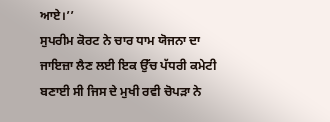ਆਏ।’’
ਸੁਪਰੀਮ ਕੋਰਟ ਨੇ ਚਾਰ ਧਾਮ ਯੋਜਨਾ ਦਾ ਜਾਇਜ਼ਾ ਲੈਣ ਲਈ ਇਕ ਉੱਚ ਪੱਧਰੀ ਕਮੇਟੀ ਬਣਾਈ ਸੀ ਜਿਸ ਦੇ ਮੁਖੀ ਰਵੀ ਚੋਪੜਾ ਨੇ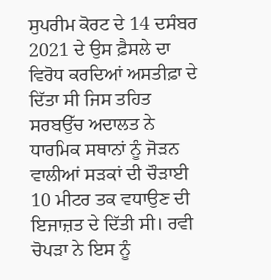ਸੁਪਰੀਮ ਕੋਰਟ ਦੇ 14 ਦਸੰਬਰ 2021 ਦੇ ਉਸ ਫ਼ੈਸਲੇ ਦਾ ਵਿਰੋਧ ਕਰਦਿਆਂ ਅਸਤੀਫ਼ਾ ਦੇ ਦਿੱਤਾ ਸੀ ਜਿਸ ਤਹਿਤ ਸਰਬਉੱਚ ਅਦਾਲਤ ਨੇ ਧਾਰਮਿਕ ਸਥਾਨਾਂ ਨੂੰ ਜੋੜਨ ਵਾਲੀਆਂ ਸੜਕਾਂ ਦੀ ਚੌੜਾਈ 10 ਮੀਟਰ ਤਕ ਵਧਾਉਣ ਦੀ ਇਜਾਜ਼ਤ ਦੇ ਦਿੱਤੀ ਸੀ। ਰਵੀ ਚੋਪੜਾ ਨੇ ਇਸ ਨੂੰ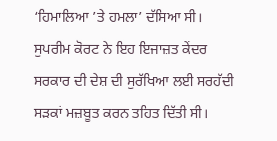‘ਹਿਮਾਲਿਆ ’ਤੇ ਹਮਲਾ’ ਦੱਸਿਆ ਸੀ। ਸੁਪਰੀਮ ਕੋਰਟ ਨੇ ਇਹ ਇਜਾਜ਼ਤ ਕੇਂਦਰ ਸਰਕਾਰ ਦੀ ਦੇਸ਼ ਦੀ ਸੁਰੱਖਿਆ ਲਈ ਸਰਹੱਦੀ ਸੜਕਾਂ ਮਜ਼ਬੂਤ ਕਰਨ ਤਹਿਤ ਦਿੱਤੀ ਸੀ।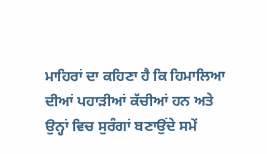ਮਾਹਿਰਾਂ ਦਾ ਕਹਿਣਾ ਹੈ ਕਿ ਹਿਮਾਲਿਆ ਦੀਆਂ ਪਹਾੜੀਆਂ ਕੱਚੀਆਂ ਹਨ ਅਤੇ ਉਨ੍ਹਾਂ ਵਿਚ ਸੁਰੰਗਾਂ ਬਣਾਉਂਦੇ ਸਮੇਂ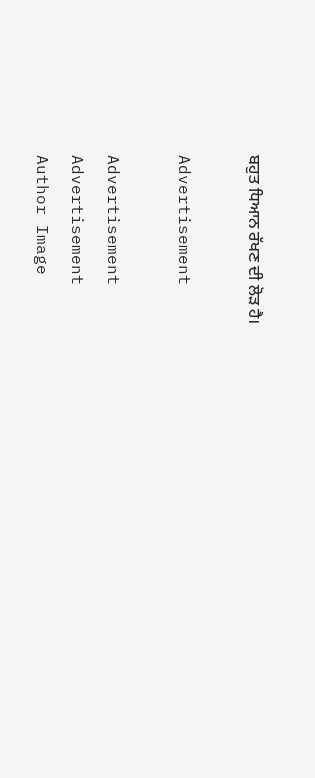ਬਹੁਤ ਧਿਆਨ ਰੱਖਣ ਦੀ ਲੋੜ ਹੈ।

Advertisement

Advertisement
Advertisement
Author Image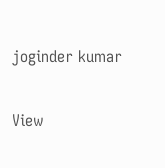joginder kumar

View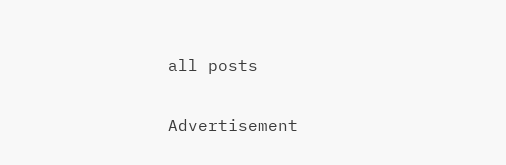all posts

Advertisement